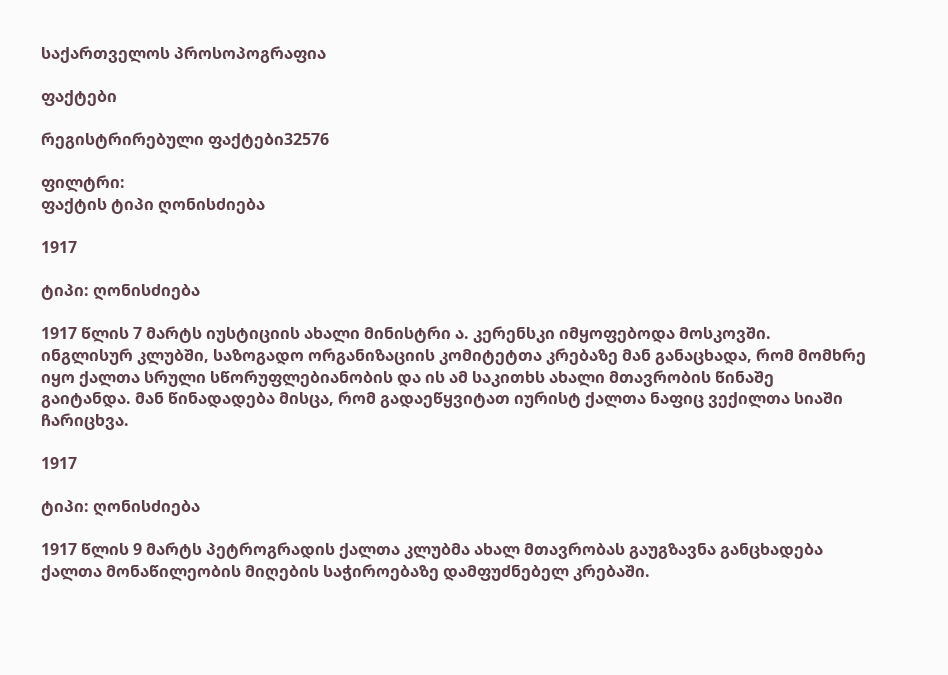საქართველოს პროსოპოგრაფია

ფაქტები

რეგისტრირებული ფაქტები32576

ფილტრი:
ფაქტის ტიპი ღონისძიება

1917

ტიპი: ღონისძიება

1917 წლის 7 მარტს იუსტიციის ახალი მინისტრი ა. კერენსკი იმყოფებოდა მოსკოვში. ინგლისურ კლუბში, საზოგადო ორგანიზაციის კომიტეტთა კრებაზე მან განაცხადა, რომ მომხრე იყო ქალთა სრული სწორუფლებიანობის და ის ამ საკითხს ახალი მთავრობის წინაშე გაიტანდა. მან წინადადება მისცა, რომ გადაეწყვიტათ იურისტ ქალთა ნაფიც ვექილთა სიაში ჩარიცხვა.

1917

ტიპი: ღონისძიება

1917 წლის 9 მარტს პეტროგრადის ქალთა კლუბმა ახალ მთავრობას გაუგზავნა განცხადება ქალთა მონაწილეობის მიღების საჭიროებაზე დამფუძნებელ კრებაში.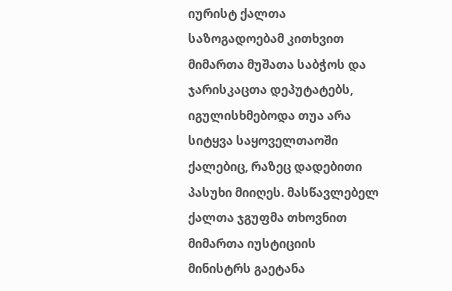იურისტ ქალთა საზოგადოებამ კითხვით მიმართა მუშათა საბჭოს და ჯარისკაცთა დეპუტატებს, იგულისხმებოდა თუა არა სიტყვა საყოველთაოში ქალებიც, რაზეც დადებითი პასუხი მიიღეს. მასწავლებელ ქალთა ჯგუფმა თხოვნით მიმართა იუსტიციის მინისტრს გაეტანა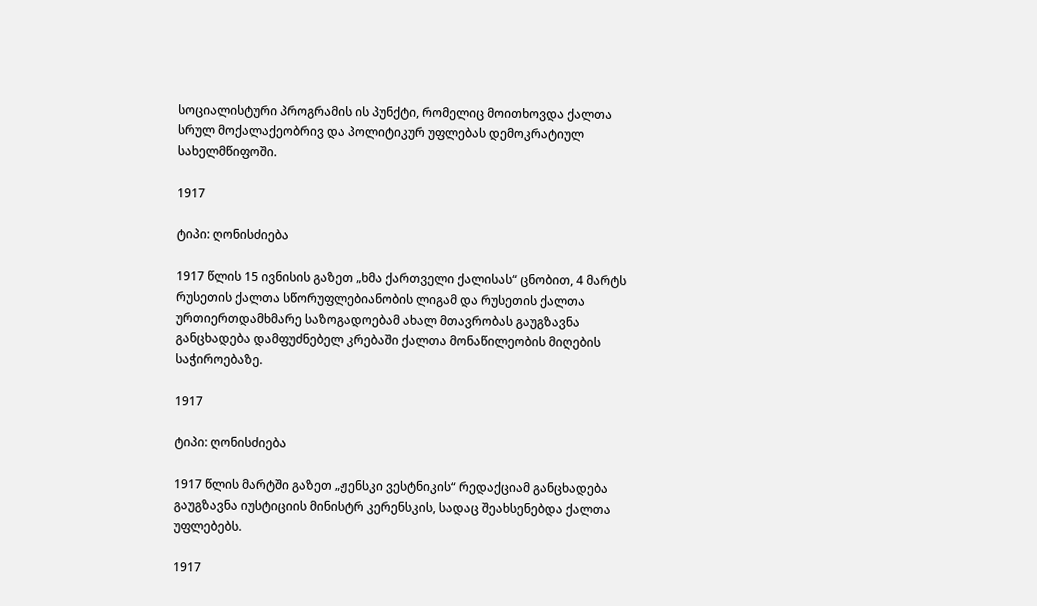სოციალისტური პროგრამის ის პუნქტი, რომელიც მოითხოვდა ქალთა სრულ მოქალაქეობრივ და პოლიტიკურ უფლებას დემოკრატიულ სახელმწიფოში.

1917

ტიპი: ღონისძიება

1917 წლის 15 ივნისის გაზეთ „ხმა ქართველი ქალისას“ ცნობით, 4 მარტს რუსეთის ქალთა სწორუფლებიანობის ლიგამ და რუსეთის ქალთა ურთიერთდამხმარე საზოგადოებამ ახალ მთავრობას გაუგზავნა განცხადება დამფუძნებელ კრებაში ქალთა მონაწილეობის მიღების საჭიროებაზე.

1917

ტიპი: ღონისძიება

1917 წლის მარტში გაზეთ „ჟენსკი ვესტნიკის“ რედაქციამ განცხადება გაუგზავნა იუსტიციის მინისტრ კერენსკის, სადაც შეახსენებდა ქალთა უფლებებს.

1917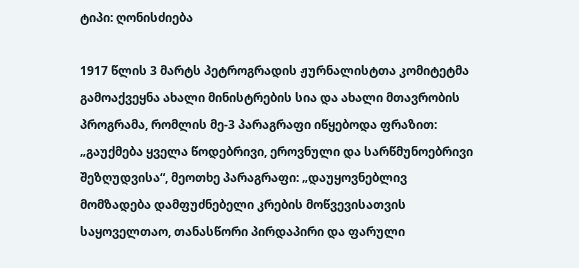ტიპი: ღონისძიება

1917 წლის 3 მარტს პეტროგრადის ჟურნალისტთა კომიტეტმა გამოაქვეყნა ახალი მინისტრების სია და ახალი მთავრობის პროგრამა, რომლის მე-3 პარაგრაფი იწყებოდა ფრაზით: „გაუქმება ყველა წოდებრივი, ეროვნული და სარწმუნოებრივი შეზღუდვისა“, მეოთხე პარაგრაფი: „დაუყოვნებლივ მომზადება დამფუძნებელი კრების მოწვევისათვის საყოველთაო, თანასწორი პირდაპირი და ფარული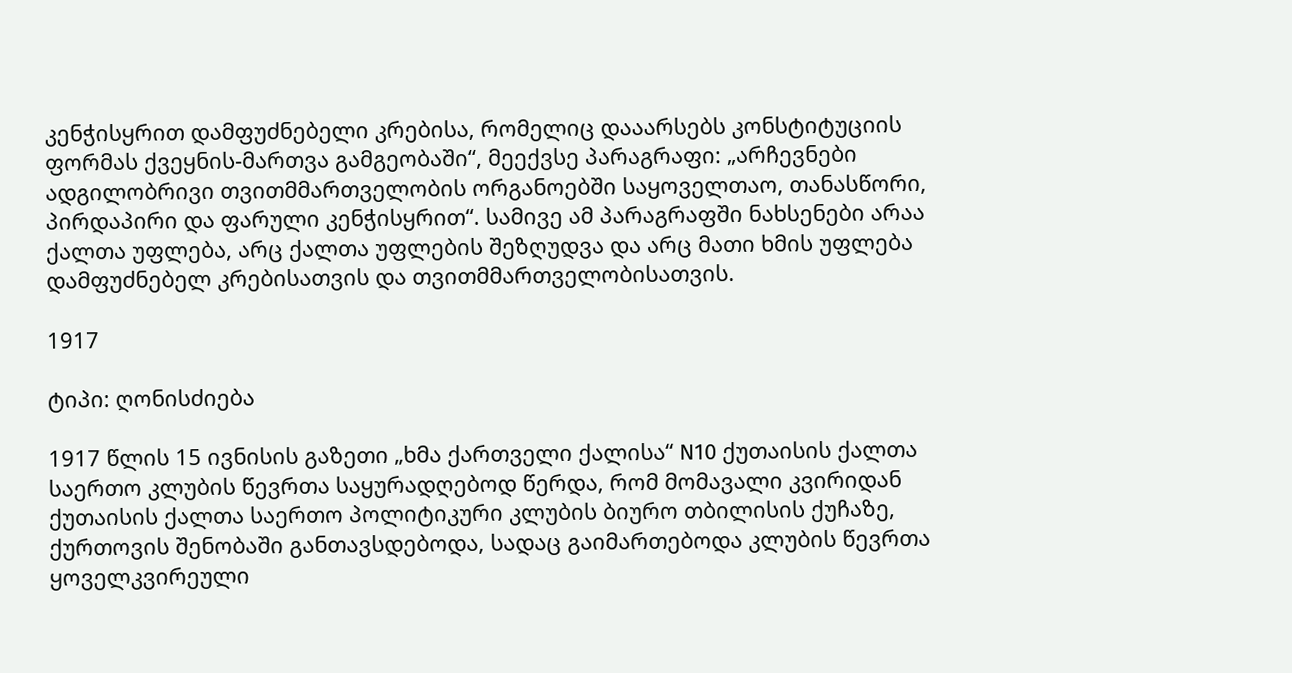კენჭისყრით დამფუძნებელი კრებისა, რომელიც დააარსებს კონსტიტუციის ფორმას ქვეყნის-მართვა გამგეობაში“, მეექვსე პარაგრაფი: „არჩევნები ადგილობრივი თვითმმართველობის ორგანოებში საყოველთაო, თანასწორი, პირდაპირი და ფარული კენჭისყრით“. სამივე ამ პარაგრაფში ნახსენები არაა ქალთა უფლება, არც ქალთა უფლების შეზღუდვა და არც მათი ხმის უფლება დამფუძნებელ კრებისათვის და თვითმმართველობისათვის.

1917

ტიპი: ღონისძიება

1917 წლის 15 ივნისის გაზეთი „ხმა ქართველი ქალისა“ N10 ქუთაისის ქალთა საერთო კლუბის წევრთა საყურადღებოდ წერდა, რომ მომავალი კვირიდან ქუთაისის ქალთა საერთო პოლიტიკური კლუბის ბიურო თბილისის ქუჩაზე, ქურთოვის შენობაში განთავსდებოდა, სადაც გაიმართებოდა კლუბის წევრთა ყოველკვირეული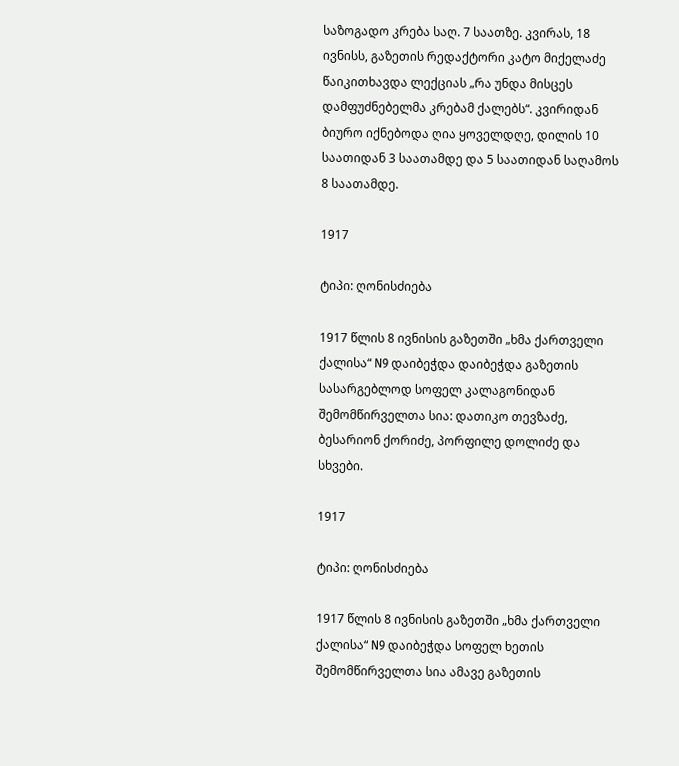საზოგადო კრება საღ. 7 საათზე. კვირას, 18 ივნისს, გაზეთის რედაქტორი კატო მიქელაძე წაიკითხავდა ლექციას „რა უნდა მისცეს დამფუძნებელმა კრებამ ქალებს“. კვირიდან ბიურო იქნებოდა ღია ყოველდღე, დილის 10 საათიდან 3 საათამდე და 5 საათიდან საღამოს 8 საათამდე.

1917

ტიპი: ღონისძიება

1917 წლის 8 ივნისის გაზეთში „ხმა ქართველი ქალისა“ N9 დაიბეჭდა დაიბეჭდა გაზეთის სასარგებლოდ სოფელ კალაგონიდან შემომწირველთა სია: დათიკო თევზაძე, ბესარიონ ქორიძე, პორფილე დოლიძე და სხვები.

1917

ტიპი: ღონისძიება

1917 წლის 8 ივნისის გაზეთში „ხმა ქართველი ქალისა“ N9 დაიბეჭდა სოფელ ხეთის შემომწირველთა სია ამავე გაზეთის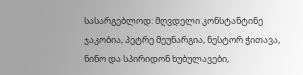სასარგებლოდ: მღვდელი კონსტანტინე ჯაკობია, პეტრე მეუნარგია, ნესტორ ჭითავა, ნინო და სპირიდონ ხუბულავები,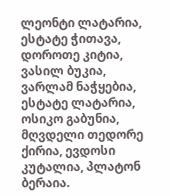ლეონტი ლატარია, ესტატე ჭითავა, დოროთე კიტია, ვასილ ბუკია, ვარლამ ნაჭყებია, ესტატე ლატარია, ოსიკო გაბუნია, მღვდელი თედორე ქირია, ევდოსი კუტალია, პლატონ ბერაია.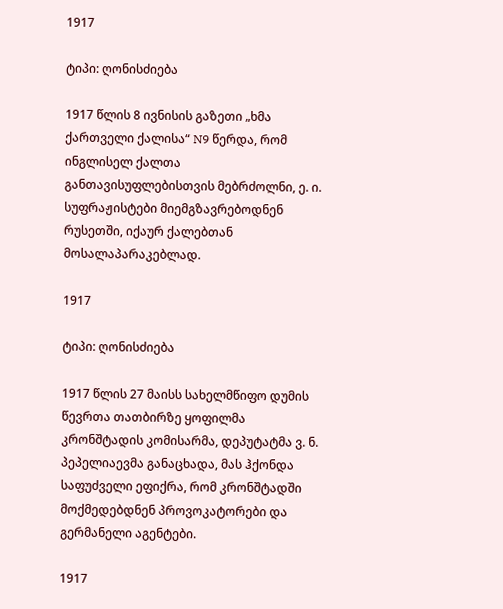1917

ტიპი: ღონისძიება

1917 წლის 8 ივნისის გაზეთი „ხმა ქართველი ქალისა“ N9 წერდა, რომ ინგლისელ ქალთა განთავისუფლებისთვის მებრძოლნი, ე. ი. სუფრაჟისტები მიემგზავრებოდნენ რუსეთში, იქაურ ქალებთან მოსალაპარაკებლად.

1917

ტიპი: ღონისძიება

1917 წლის 27 მაისს სახელმწიფო დუმის წევრთა თათბირზე ყოფილმა კრონშტადის კომისარმა, დეპუტატმა ვ. ნ. პეპელიაევმა განაცხადა, მას ჰქონდა საფუძველი ეფიქრა, რომ კრონშტადში მოქმედებდნენ პროვოკატორები და გერმანელი აგენტები.

1917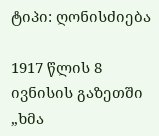ტიპი: ღონისძიება

1917 წლის 8 ივნისის გაზეთში „ხმა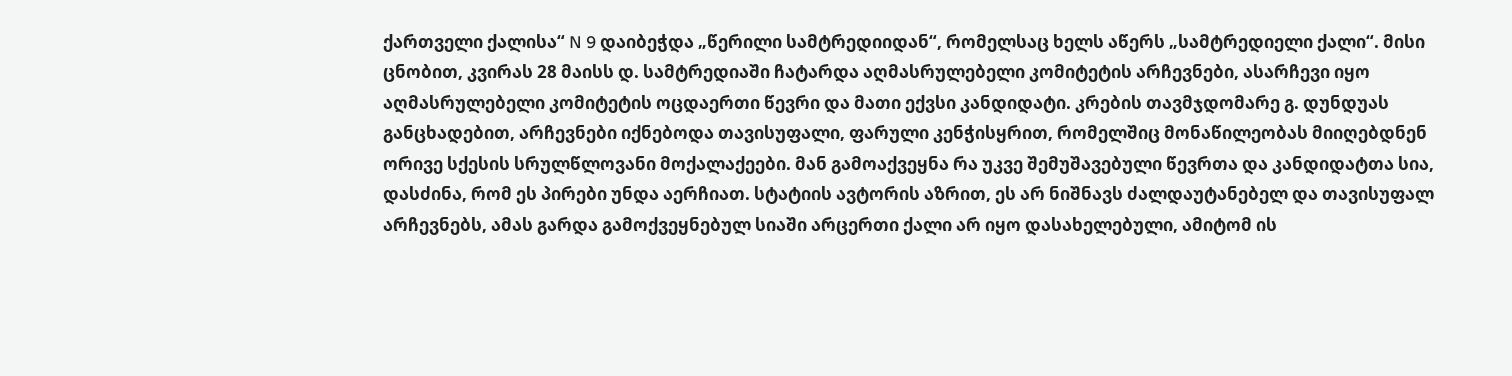ქართველი ქალისა“ N 9 დაიბეჭდა „წერილი სამტრედიიდან“, რომელსაც ხელს აწერს „სამტრედიელი ქალი“. მისი ცნობით, კვირას 28 მაისს დ. სამტრედიაში ჩატარდა აღმასრულებელი კომიტეტის არჩევნები, ასარჩევი იყო აღმასრულებელი კომიტეტის ოცდაერთი წევრი და მათი ექვსი კანდიდატი. კრების თავმჯდომარე გ. დუნდუას განცხადებით, არჩევნები იქნებოდა თავისუფალი, ფარული კენჭისყრით, რომელშიც მონაწილეობას მიიღებდნენ ორივე სქესის სრულწლოვანი მოქალაქეები. მან გამოაქვეყნა რა უკვე შემუშავებული წევრთა და კანდიდატთა სია, დასძინა, რომ ეს პირები უნდა აერჩიათ. სტატიის ავტორის აზრით, ეს არ ნიშნავს ძალდაუტანებელ და თავისუფალ არჩევნებს, ამას გარდა გამოქვეყნებულ სიაში არცერთი ქალი არ იყო დასახელებული, ამიტომ ის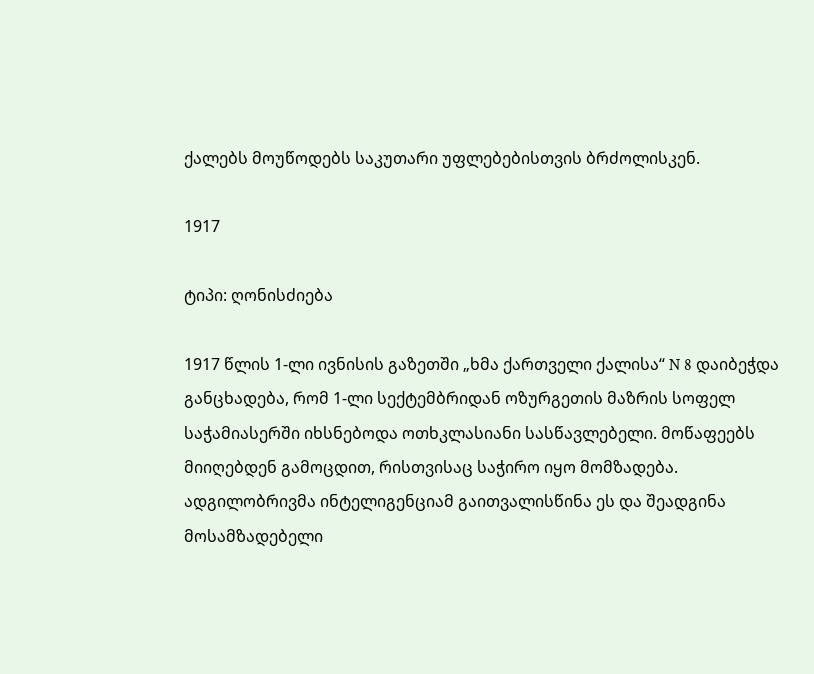ქალებს მოუწოდებს საკუთარი უფლებებისთვის ბრძოლისკენ.

1917

ტიპი: ღონისძიება

1917 წლის 1-ლი ივნისის გაზეთში „ხმა ქართველი ქალისა“ N 8 დაიბეჭდა განცხადება, რომ 1-ლი სექტემბრიდან ოზურგეთის მაზრის სოფელ საჭამიასერში იხსნებოდა ოთხკლასიანი სასწავლებელი. მოწაფეებს მიიღებდენ გამოცდით, რისთვისაც საჭირო იყო მომზადება. ადგილობრივმა ინტელიგენციამ გაითვალისწინა ეს და შეადგინა მოსამზადებელი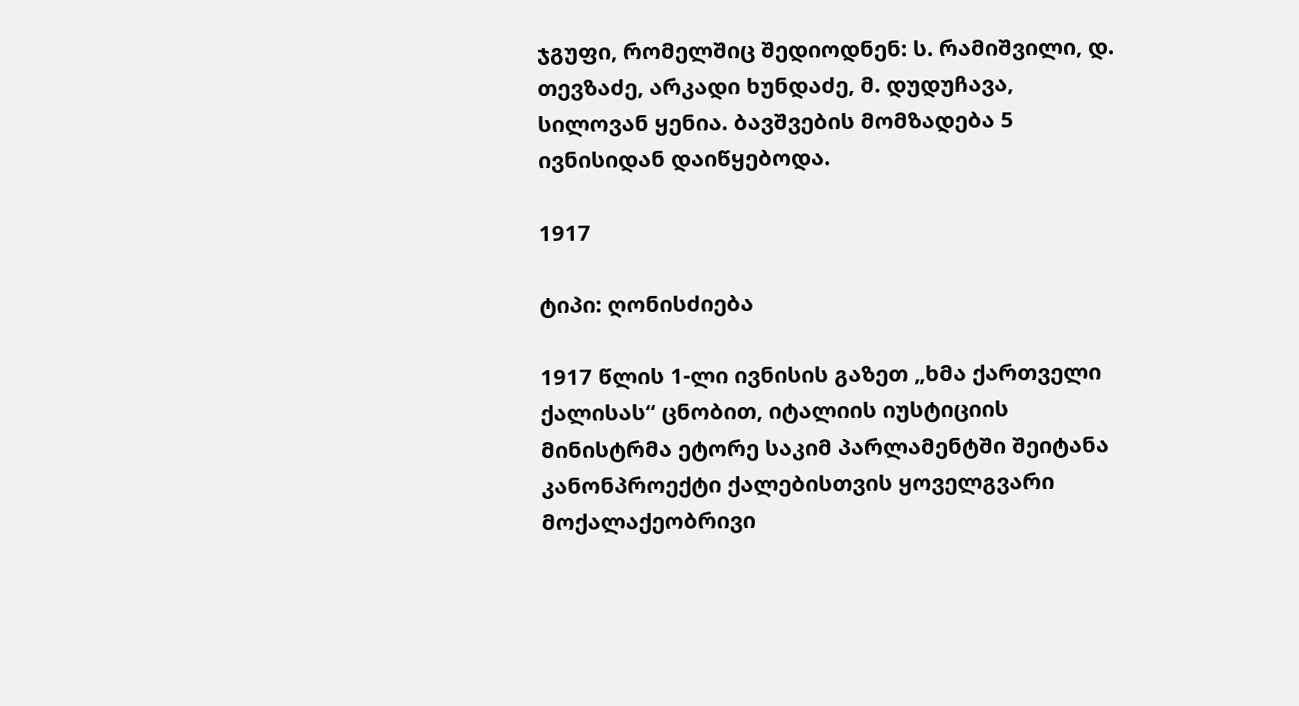ჯგუფი, რომელშიც შედიოდნენ: ს. რამიშვილი, დ. თევზაძე, არკადი ხუნდაძე, მ. დუდუჩავა, სილოვან ყენია. ბავშვების მომზადება 5 ივნისიდან დაიწყებოდა.

1917

ტიპი: ღონისძიება

1917 წლის 1-ლი ივნისის გაზეთ „ხმა ქართველი ქალისას“ ცნობით, იტალიის იუსტიციის მინისტრმა ეტორე საკიმ პარლამენტში შეიტანა კანონპროექტი ქალებისთვის ყოველგვარი მოქალაქეობრივი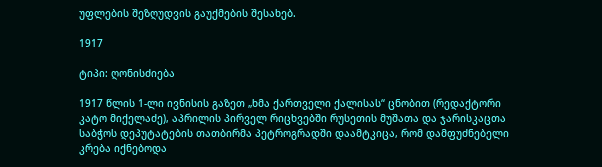უფლების შეზღუდვის გაუქმების შესახებ.

1917

ტიპი: ღონისძიება

1917 წლის 1-ლი ივნისის გაზეთ „ხმა ქართველი ქალისას“ ცნობით (რედაქტორი კატო მიქელაძე), აპრილის პირველ რიცხვებში რუსეთის მუშათა და ჯარისკაცთა საბჭოს დეპუტატების თათბირმა პეტროგრადში დაამტკიცა, რომ დამფუძნებელი კრება იქნებოდა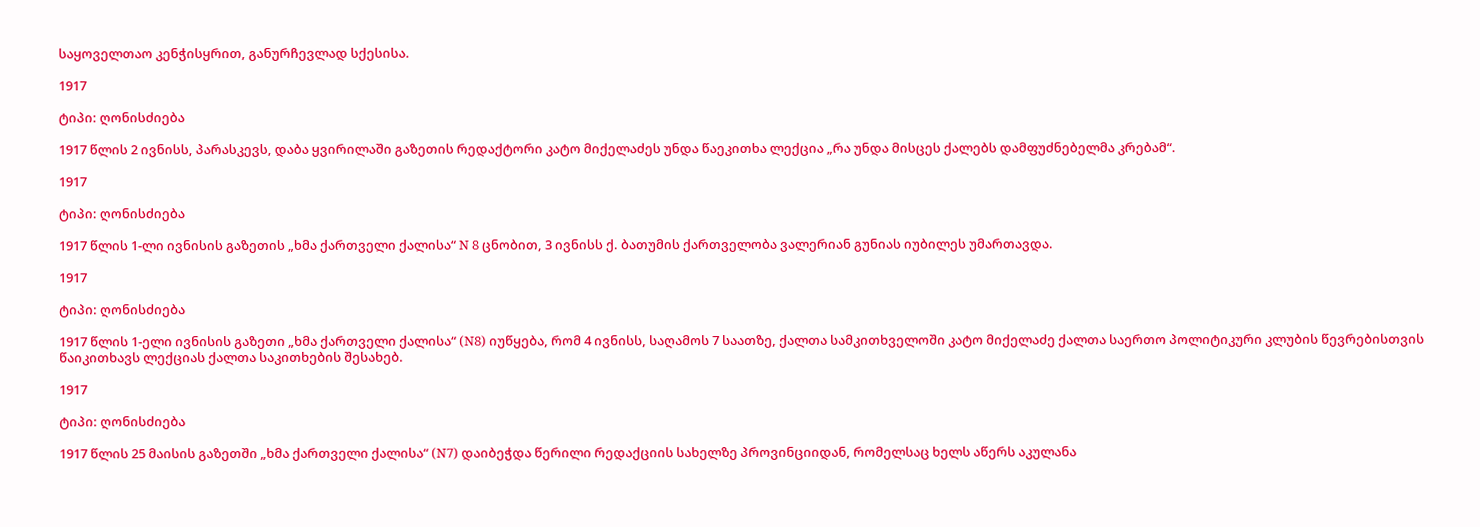საყოველთაო კენჭისყრით, განურჩევლად სქესისა.

1917

ტიპი: ღონისძიება

1917 წლის 2 ივნისს, პარასკევს, დაბა ყვირილაში გაზეთის რედაქტორი კატო მიქელაძეს უნდა წაეკითხა ლექცია „რა უნდა მისცეს ქალებს დამფუძნებელმა კრებამ“.

1917

ტიპი: ღონისძიება

1917 წლის 1-ლი ივნისის გაზეთის „ხმა ქართველი ქალისა“ N 8 ცნობით, 3 ივნისს ქ. ბათუმის ქართველობა ვალერიან გუნიას იუბილეს უმართავდა.

1917

ტიპი: ღონისძიება

1917 წლის 1-ელი ივნისის გაზეთი „ხმა ქართველი ქალისა“ (N8) იუწყება, რომ 4 ივნისს, საღამოს 7 საათზე, ქალთა სამკითხველოში კატო მიქელაძე ქალთა საერთო პოლიტიკური კლუბის წევრებისთვის წაიკითხავს ლექციას ქალთა საკითხების შესახებ.

1917

ტიპი: ღონისძიება

1917 წლის 25 მაისის გაზეთში „ხმა ქართველი ქალისა“ (N7) დაიბეჭდა წერილი რედაქციის სახელზე პროვინციიდან, რომელსაც ხელს აწერს აკულანა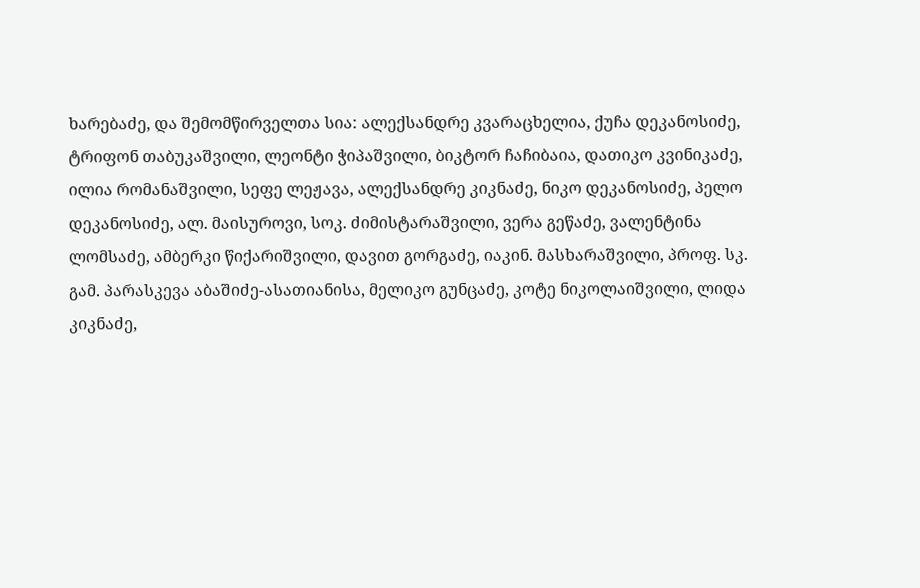ხარებაძე, და შემომწირველთა სია: ალექსანდრე კვარაცხელია, ქუჩა დეკანოსიძე, ტრიფონ თაბუკაშვილი, ლეონტი ჭიპაშვილი, ბიკტორ ჩაჩიბაია, დათიკო კვინიკაძე, ილია რომანაშვილი, სეფე ლეჟავა, ალექსანდრე კიკნაძე, ნიკო დეკანოსიძე, პელო დეკანოსიძე, ალ. მაისუროვი, სოკ. ძიმისტარაშვილი, ვერა გეწაძე, ვალენტინა ლომსაძე, ამბერკი წიქარიშვილი, დავით გორგაძე, იაკინ. მასხარაშვილი, პროფ. სკ. გამ. პარასკევა აბაშიძე-ასათიანისა, მელიკო გუნცაძე, კოტე ნიკოლაიშვილი, ლიდა კიკნაძე,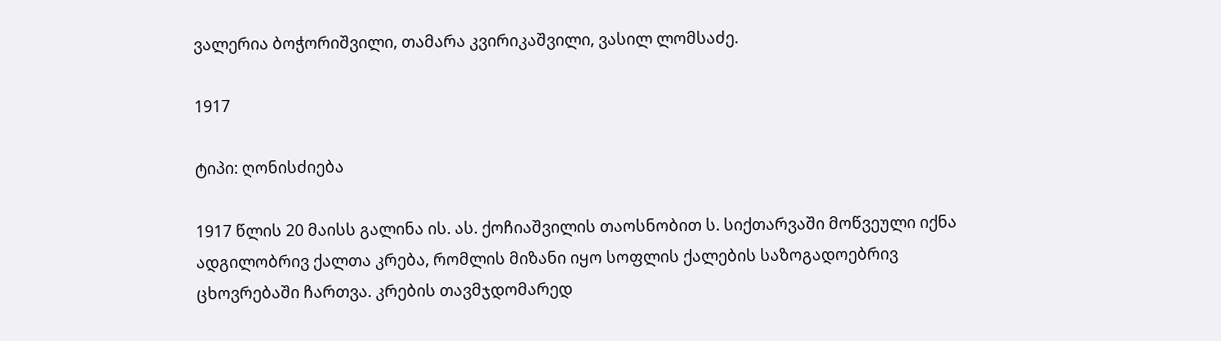ვალერია ბოჭორიშვილი, თამარა კვირიკაშვილი, ვასილ ლომსაძე.

1917

ტიპი: ღონისძიება

1917 წლის 20 მაისს გალინა ის. ას. ქოჩიაშვილის თაოსნობით ს. სიქთარვაში მოწვეული იქნა ადგილობრივ ქალთა კრება, რომლის მიზანი იყო სოფლის ქალების საზოგადოებრივ ცხოვრებაში ჩართვა. კრების თავმჯდომარედ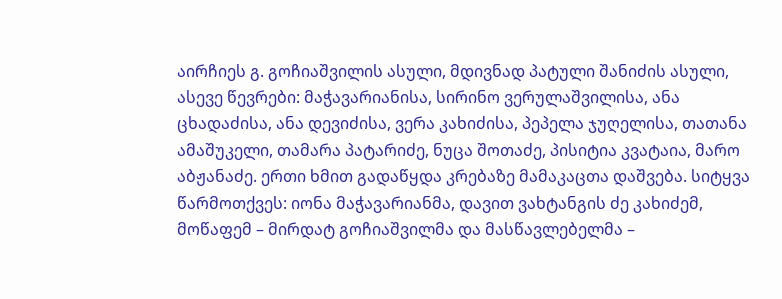აირჩიეს გ. გოჩიაშვილის ასული, მდივნად პატული შანიძის ასული, ასევე წევრები: მაჭავარიანისა, სირინო ვერულაშვილისა, ანა ცხადაძისა, ანა დევიძისა, ვერა კახიძისა, პეპელა ჯუღელისა, თათანა ამაშუკელი, თამარა პატარიძე, ნუცა შოთაძე, პისიტია კვატაია, მარო აბჟანაძე. ერთი ხმით გადაწყდა კრებაზე მამაკაცთა დაშვება. სიტყვა წარმოთქვეს: იონა მაჭავარიანმა, დავით ვახტანგის ძე კახიძემ, მოწაფემ – მირდატ გოჩიაშვილმა და მასწავლებელმა –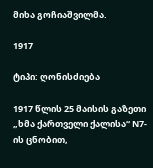მიხა გოჩიაშვილმა.

1917

ტიპი: ღონისძიება

1917 წლის 25 მაისის გაზეთი „ხმა ქართველი ქალისა“ N7-ის ცნობით,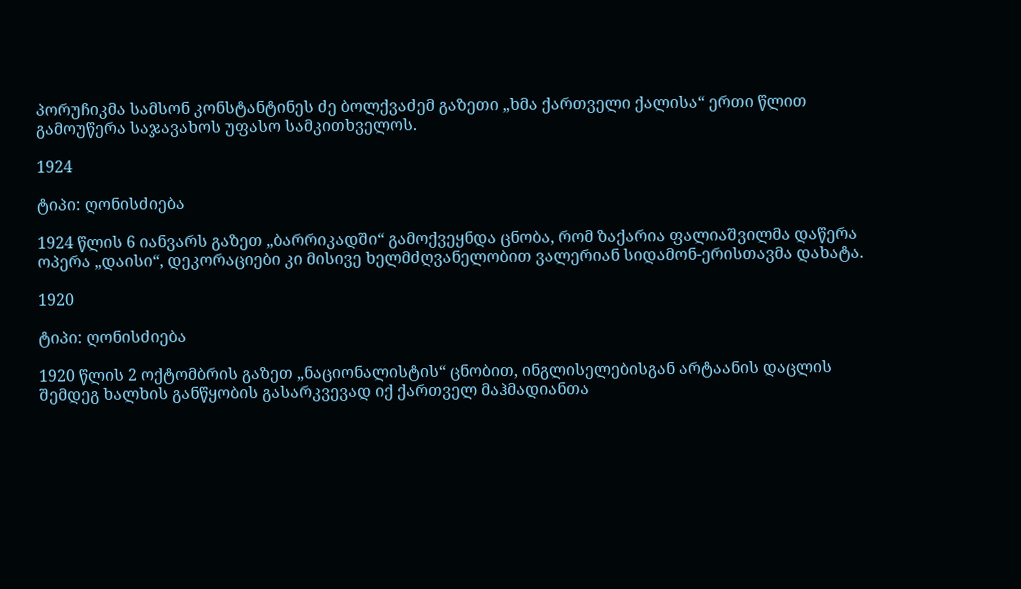პორუჩიკმა სამსონ კონსტანტინეს ძე ბოლქვაძემ გაზეთი „ხმა ქართველი ქალისა“ ერთი წლით გამოუწერა საჯავახოს უფასო სამკითხველოს.

1924

ტიპი: ღონისძიება

1924 წლის 6 იანვარს გაზეთ „ბარრიკადში“ გამოქვეყნდა ცნობა, რომ ზაქარია ფალიაშვილმა დაწერა ოპერა „დაისი“, დეკორაციები კი მისივე ხელმძღვანელობით ვალერიან სიდამონ-ერისთავმა დახატა.

1920

ტიპი: ღონისძიება

1920 წლის 2 ოქტომბრის გაზეთ „ნაციონალისტის“ ცნობით, ინგლისელებისგან არტაანის დაცლის შემდეგ ხალხის განწყობის გასარკვევად იქ ქართველ მაჰმადიანთა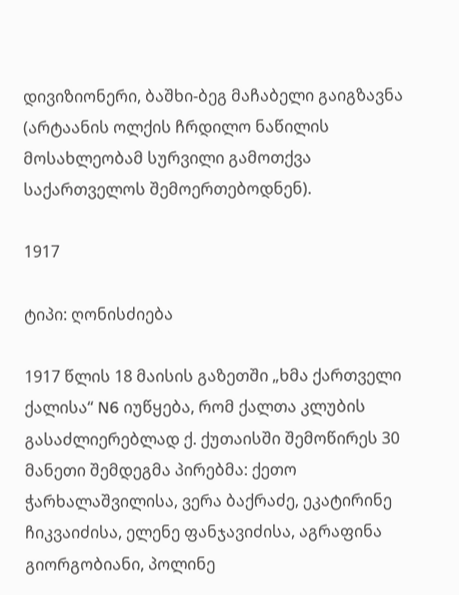დივიზიონერი, ბაშხი-ბეგ მაჩაბელი გაიგზავნა (არტაანის ოლქის ჩრდილო ნაწილის მოსახლეობამ სურვილი გამოთქვა საქართველოს შემოერთებოდნენ).

1917

ტიპი: ღონისძიება

1917 წლის 18 მაისის გაზეთში „ხმა ქართველი ქალისა“ N6 იუწყება, რომ ქალთა კლუბის გასაძლიერებლად ქ. ქუთაისში შემოწირეს 30 მანეთი შემდეგმა პირებმა: ქეთო ჭარხალაშვილისა, ვერა ბაქრაძე, ეკატირინე ჩიკვაიძისა, ელენე ფანჯავიძისა, აგრაფინა გიორგობიანი, პოლინე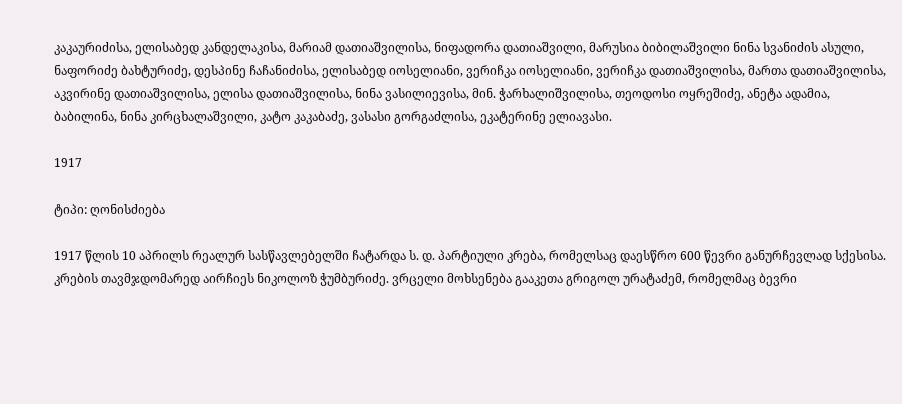კაკაურიძისა, ელისაბედ კანდელაკისა, მარიამ დათიაშვილისა, ნიფადორა დათიაშვილი, მარუსია ბიბილაშვილი ნინა სვანიძის ასული, ნაფორიძე ბახტურიძე, დესპინე ჩაჩანიძისა, ელისაბედ იოსელიანი, ვერიჩკა იოსელიანი, ვერიჩკა დათიაშვილისა, მართა დათიაშვილისა, აკვირინე დათიაშვილისა, ელისა დათიაშვილისა, ნინა ვასილიევისა, მინ. ჭარხალიშვილისა, თეოდოსი ოყრეშიძე, ანეტა ადამია, ბაბილინა, ნინა კირცხალაშვილი, კატო კაკაბაძე, ვასასი გორგაძლისა, ეკატერინე ელიავასი.

1917

ტიპი: ღონისძიება

1917 წლის 10 აპრილს რეალურ სასწავლებელში ჩატარდა ს. დ. პარტიული კრება, რომელსაც დაესწრო 600 წევრი განურჩევლად სქესისა. კრების თავმჯდომარედ აირჩიეს ნიკოლოზ ჭუმბურიძე. ვრცელი მოხსენება გააკეთა გრიგოლ ურატაძემ, რომელმაც ბევრი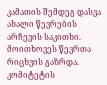კამათის შემდეგ დასვა ახალი წევრების არჩევის საკითხი. მოითხოვეს წევრთა რიცხვის გაზრდა. კომიტეტის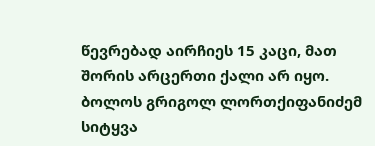წევრებად აირჩიეს 15 კაცი, მათ შორის არცერთი ქალი არ იყო. ბოლოს გრიგოლ ლორთქიფანიძემ სიტყვა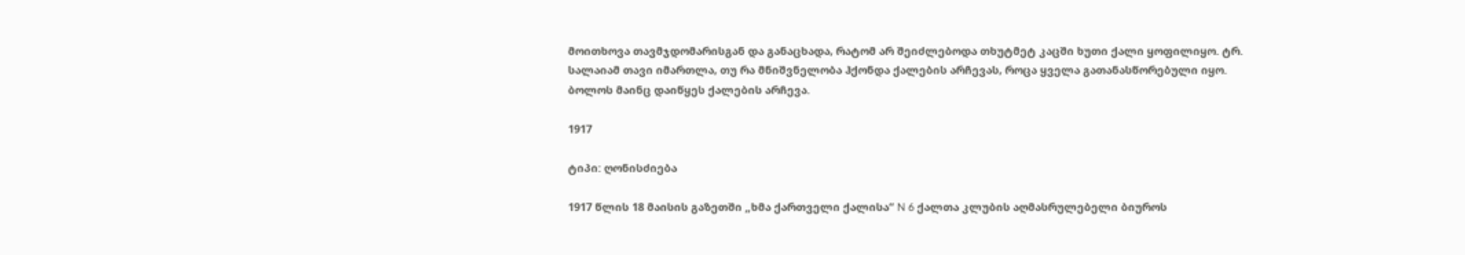მოითხოვა თავმჯდომარისგან და განაცხადა, რატომ არ შეიძლებოდა თხუტმეტ კაცში ხუთი ქალი ყოფილიყო. ტრ. სალაიამ თავი იმართლა, თუ რა მნიშვნელობა ჰქონდა ქალების არჩევას, როცა ყველა გათანასწორებული იყო. ბოლოს მაინც დაიწყეს ქალების არჩევა.

1917

ტიპი: ღონისძიება

1917 წლის 18 მაისის გაზეთში „ხმა ქართველი ქალისა“ N 6 ქალთა კლუბის აღმასრულებელი ბიუროს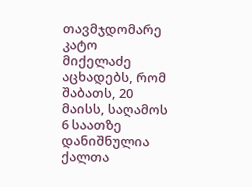თავმჯდომარე კატო მიქელაძე აცხადებს, რომ შაბათს, 20 მაისს, საღამოს 6 საათზე დანიშნულია ქალთა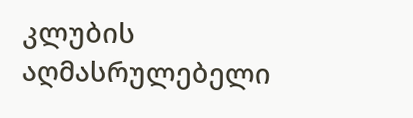კლუბის აღმასრულებელი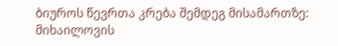ბიუროს წევრთა კრება შემდეგ მისამართზე: მიხაილოვის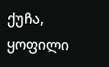ქუჩა, ყოფილი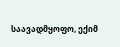საავადმყოფო, ექიმ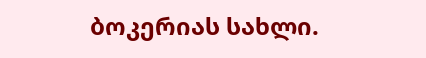ბოკერიას სახლი.